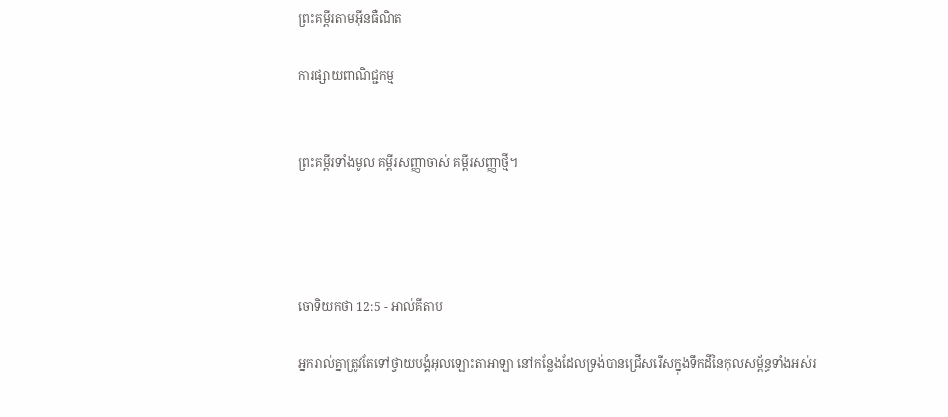ព្រះគម្ពីរតាមអ៊ីនធឺណិត

ការផ្សាយពាណិជ្ជកម្ម


ព្រះគម្ពីរទាំងមូល គម្ពីរសញ្ញាចាស់ គម្ពីរសញ្ញាថ្មី។




ចោទិយ‌កថា 12:5 - អាល់គីតាប

អ្នករាល់គ្នាត្រូវតែទៅថ្វាយ‌បង្គំអុលឡោះ‌តាអាឡា នៅកន្លែងដែលទ្រង់បានជ្រើសរើសក្នុងទឹកដីនៃកុល‌សម្ព័ន្ធទាំងអស់រ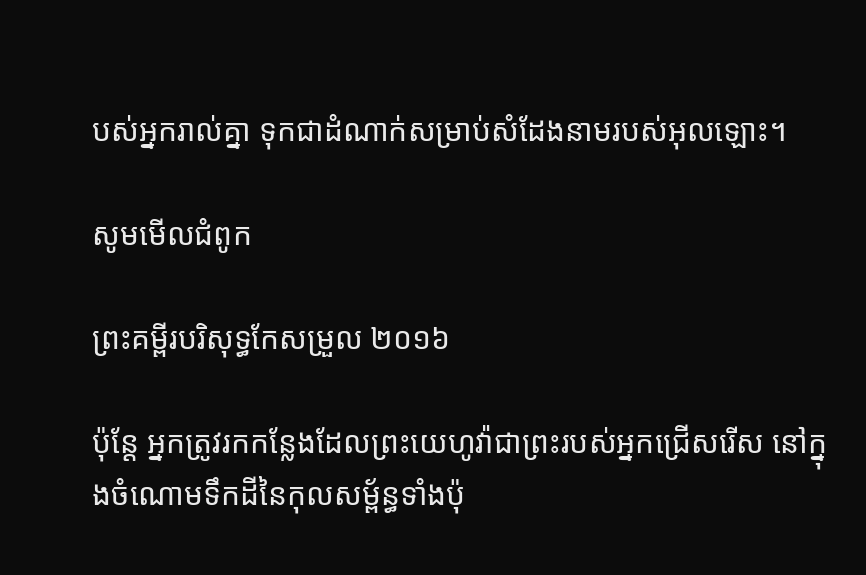បស់អ្នករាល់គ្នា ទុកជាដំណាក់សម្រាប់សំដែងនាមរបស់អុលឡោះ។

សូមមើលជំពូក

ព្រះគម្ពីរបរិសុទ្ធកែសម្រួល ២០១៦

ប៉ុន្ដែ អ្នកត្រូវរកកន្លែងដែលព្រះ‌យេហូវ៉ាជាព្រះរបស់អ្នកជ្រើសរើស នៅក្នុងចំណោមទឹកដីនៃកុល‌សម្ព័ន្ធទាំងប៉ុ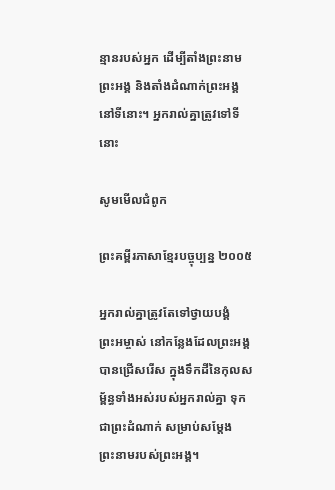ន្មានរបស់អ្នក ដើម្បីតាំងព្រះ‌នាមព្រះ‌អង្គ និងតាំងដំណាក់ព្រះ‌អង្គនៅទីនោះ។ អ្នករាល់គ្នាត្រូវទៅទីនោះ

សូមមើលជំពូក

ព្រះគម្ពីរភាសាខ្មែរបច្ចុប្បន្ន ២០០៥

អ្នករាល់គ្នាត្រូវតែទៅថ្វាយ‌បង្គំព្រះ‌អម្ចាស់ នៅកន្លែងដែលព្រះអង្គបានជ្រើសរើស ក្នុងទឹកដីនៃកុល‌សម្ព័ន្ធទាំងអស់របស់អ្នករាល់គ្នា ទុកជាព្រះ‌ដំណាក់ សម្រាប់សម្តែងព្រះ‌នាមរបស់ព្រះអង្គ។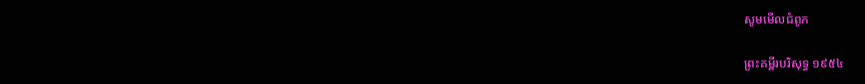សូមមើលជំពូក

ព្រះគម្ពីរបរិសុទ្ធ ១៩៥៤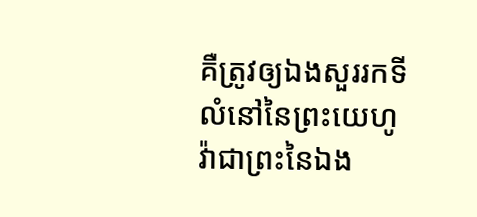គឺត្រូវឲ្យឯងសួររកទីលំនៅនៃព្រះ‌យេហូវ៉ាជាព្រះនៃឯង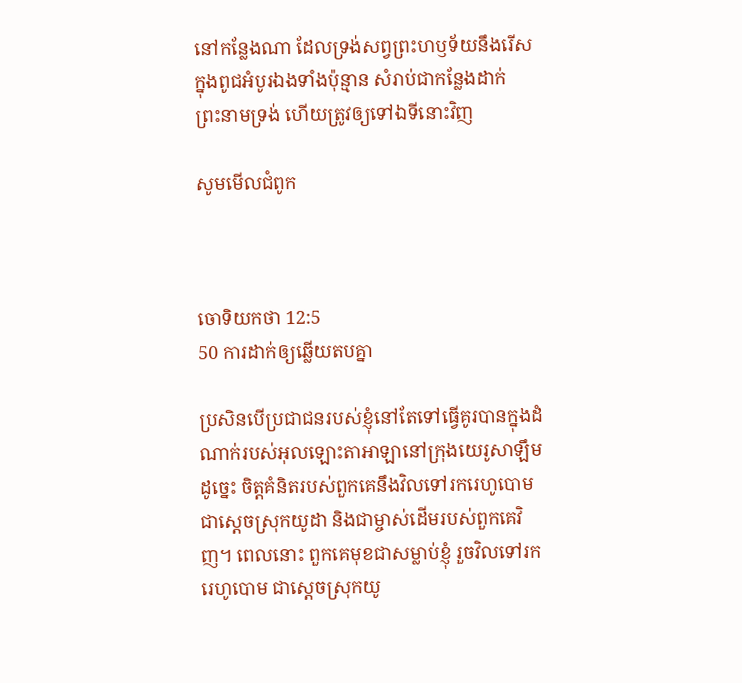នៅកន្លែងណា ដែលទ្រង់សព្វព្រះ‌ហឫទ័យនឹងរើស ក្នុងពូជអំបូរឯងទាំងប៉ុន្មាន សំរាប់ជាកន្លែងដាក់ព្រះ‌នាមទ្រង់ ហើយត្រូវឲ្យទៅឯទីនោះវិញ

សូមមើលជំពូក



ចោទិយ‌កថា 12:5
50 ការដាក់ឲ្យឆ្លើយតបគ្នា

ប្រសិនបើប្រជា‌ជនរបស់ខ្ញុំនៅតែទៅធ្វើគូរបានក្នុងដំណាក់របស់អុលឡោះ‌តាអាឡានៅក្រុងយេរូ‌សាឡឹមដូច្នេះ ចិត្តគំនិតរបស់ពួកគេនឹងវិលទៅរករេហូ‌បោម ជាស្តេចស្រុកយូដា និងជាម្ចាស់ដើមរបស់ពួកគេវិញ។ ពេលនោះ ពួកគេមុខជាសម្លាប់ខ្ញុំ រួចវិលទៅរករេហូ‌បោម ជាស្តេចស្រុកយូ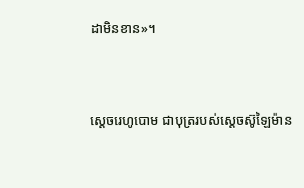ដាមិនខាន»។


ស្តេចរេហូ‌បោម ជាបុត្ររបស់ស្តេចស៊ូឡៃ‌ម៉ាន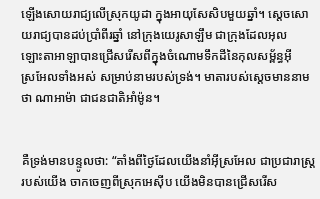ឡើងសោយរាជ្យលើស្រុកយូដា ក្នុងអាយុសែ‌សិបមួយឆ្នាំ។ ស្តេចសោយរាជ្យបានដប់ប្រាំពីរឆ្នាំ នៅក្រុងយេរូ‌សាឡឹម ជាក្រុងដែលអុលឡោះ‌តាអាឡាបានជ្រើសរើសពីក្នុងចំណោមទឹកដីនៃកុល‌សម្ព័ន្ធអ៊ីស្រ‌អែលទាំងអស់ សម្រាប់នាមរបស់ទ្រង់។ មាតារបស់ស្តេចមាននាមថា ណា‌អា‌ម៉ា ជាជន‌ជាតិអាំម៉ូន។


គឺទ្រង់មានបន្ទូលថា: “តាំងពីថ្ងៃដែលយើងនាំអ៊ីស្រ‌អែល ជាប្រជា‌រាស្ត្ររបស់យើង ចាកចេញពីស្រុកអេស៊ីប យើងមិនបានជ្រើស‌រើស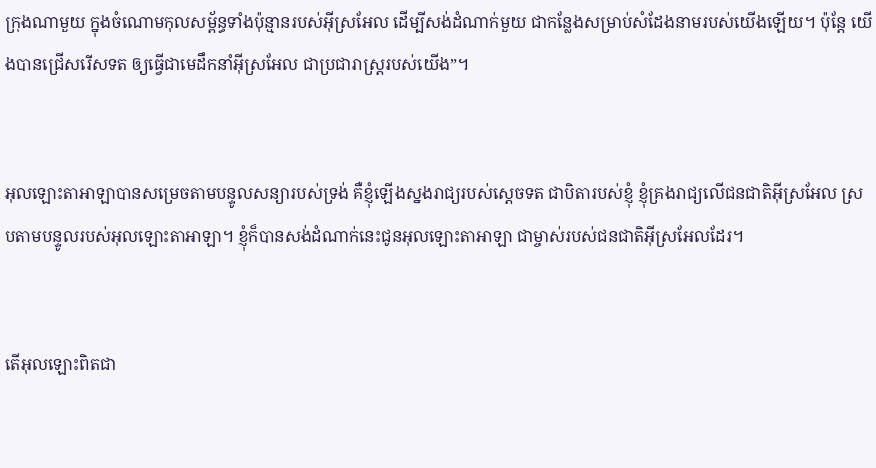ក្រុងណាមួយ ក្នុងចំណោមកុល‌សម្ព័ន្ធទាំងប៉ុន្មានរបស់អ៊ីស្រ‌អែល ដើម្បីសង់ដំណាក់មួយ ជាកន្លែងសម្រាប់សំដែងនាមរបស់យើងឡើយ។ ប៉ុន្តែ យើងបានជ្រើស‌រើសទត ឲ្យធ្វើជាមេដឹកនាំអ៊ីស្រ‌អែល ជាប្រជា‌រាស្ត្ររបស់យើង”។


អុលឡោះ‌តាអាឡាបានសម្រេចតាមបន្ទូលសន្យារបស់ទ្រង់ គឺខ្ញុំឡើងស្នងរាជ្យរបស់ស្តេចទត ជាបិតារបស់ខ្ញុំ ខ្ញុំគ្រងរាជ្យលើជន‌ជាតិអ៊ីស្រ‌អែល ស្របតាមបន្ទូលរបស់អុលឡោះ‌តាអាឡា។ ខ្ញុំក៏បានសង់ដំណាក់នេះជូនអុលឡោះ‌តាអាឡា ជាម្ចាស់របស់ជន‌ជាតិអ៊ីស្រ‌អែលដែរ។


តើអុលឡោះពិតជា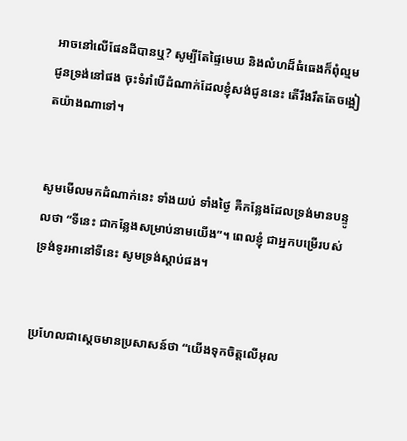អាចនៅលើផែនដីបានឬ? សូម្បីតែផ្ទៃមេឃ និងលំហដ៏ធំធេងក៏ពុំល្មមជូនទ្រង់នៅផង ចុះទំរាំបើដំណាក់ដែលខ្ញុំសង់ជូននេះ តើរឹង‌រឹតតែចង្អៀតយ៉ាងណាទៅ។


សូមមើលមកដំណាក់នេះ ទាំងយប់ ទាំងថ្ងៃ គឺកន្លែងដែលទ្រង់មានបន្ទូលថា “ទីនេះ ជាកន្លែងសម្រាប់នាមយើង”។ ពេលខ្ញុំ ជាអ្នកបម្រើរបស់ទ្រង់ទូរអានៅទីនេះ សូមទ្រង់ស្តាប់ផង។


ប្រហែលជាស្តេចមានប្រសាសន៍ថា “យើងទុកចិត្តលើអុល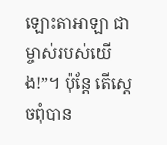ឡោះ‌តាអាឡា ជាម្ចាស់របស់យើង!”។ ប៉ុន្តែ តើស្តេចពុំបាន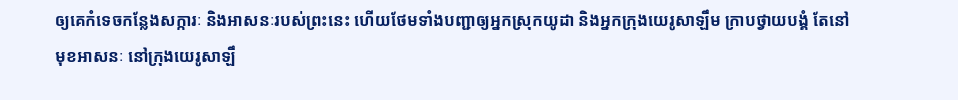ឲ្យគេកំទេចកន្លែងសក្ការៈ និងអាសនៈរបស់ព្រះនេះ ហើយថែមទាំងបញ្ជាឲ្យអ្នកស្រុកយូដា និងអ្នកក្រុងយេរូ‌សាឡឹម ក្រាបថ្វាយ‌បង្គំ តែនៅមុខអាសនៈ នៅក្រុងយេរូ‌សាឡឹ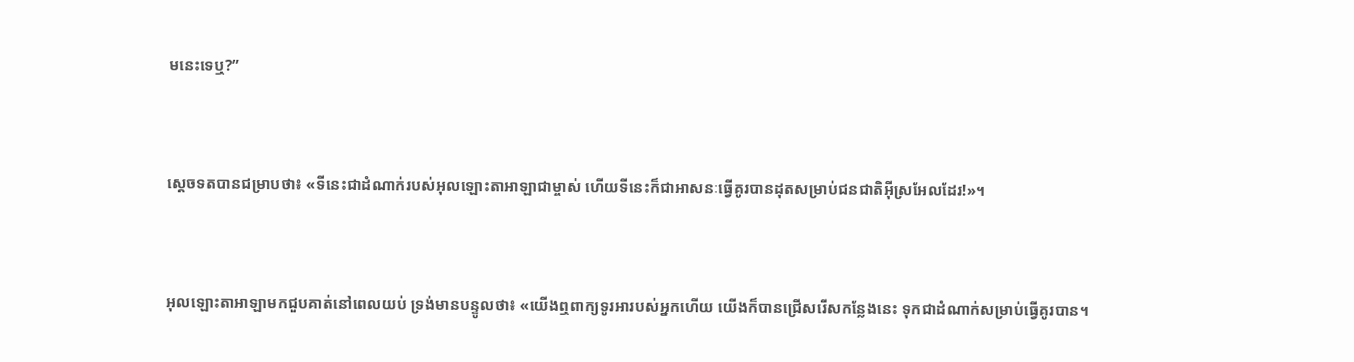មនេះទេឬ?”


ស្តេចទតបានជម្រាបថា៖ «ទីនេះជាដំណាក់របស់អុលឡោះ‌តាអាឡាជាម្ចាស់ ហើយទីនេះក៏ជាអាសនៈធ្វើគូរបានដុតសម្រាប់ជន‌ជាតិអ៊ីស្រ‌អែលដែរ!»។


អុលឡោះ‌តាអាឡាមកជួបគាត់នៅពេលយប់ ទ្រង់មានបន្ទូលថា៖ «យើងឮពាក្យទូរអារបស់អ្នកហើយ យើងក៏បានជ្រើសរើសកន្លែងនេះ ទុកជាដំណាក់សម្រាប់ធ្វើគូរបាន។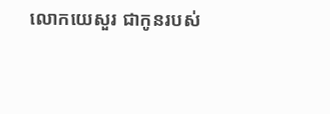លោកយេសួរ ជាកូនរបស់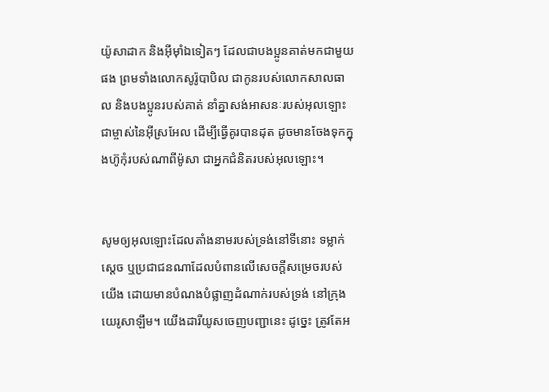យ៉ូសា‌ដាក និងអ៊ីមុាំឯទៀតៗ ដែលជាបងប្អូនគាត់មកជាមួយផង ព្រមទាំងលោកសូរ៉ូ‌បាបិល ជាកូនរបស់លោកសាល‌ធាល និងបងប្អូនរបស់គាត់ នាំគ្នាសង់អាសនៈរបស់អុលឡោះជាម្ចាស់នៃអ៊ីស្រ‌អែល ដើម្បីធ្វើគូរបានដុត ដូចមានចែងទុកក្នុងហ៊ូកុំរបស់ណាពីម៉ូសា ជាអ្នកជំនិតរបស់អុលឡោះ។


សូមឲ្យអុលឡោះដែលតាំងនាមរបស់ទ្រង់នៅទីនោះ ទម្លាក់ស្តេច ឬប្រជា‌ជនណាដែលបំពានលើសេចក្ដីសម្រេចរបស់យើង ដោយមានបំណងបំផ្លាញដំណាក់របស់ទ្រង់ នៅក្រុងយេរូ‌សាឡឹម។ យើងដារី‌យូសចេញបញ្ជានេះ ដូច្នេះ ត្រូវតែអ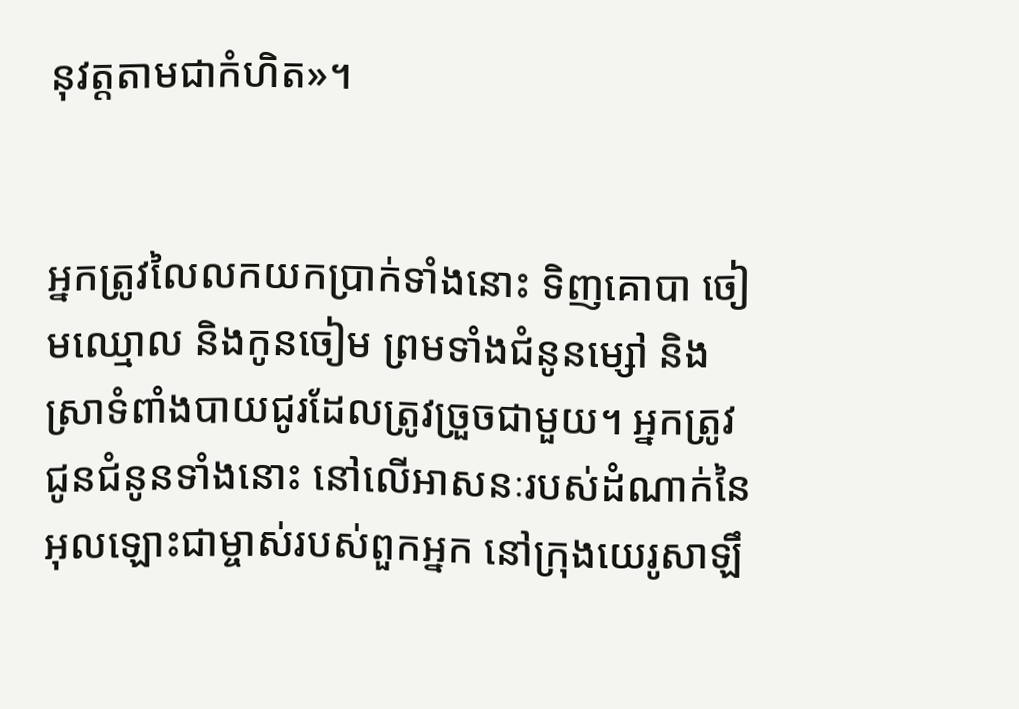នុវត្តតាមជាកំហិត»។


អ្នកត្រូវលៃ‌លកយកប្រាក់ទាំងនោះ ទិញគោបា ចៀមឈ្មោល និងកូនចៀម ព្រមទាំងជំនូនម្សៅ និងស្រាទំពាំង‌បាយជូរដែលត្រូវច្រួចជាមួយ។ អ្នកត្រូវជូនជំនូនទាំងនោះ នៅលើអាសនៈរបស់ដំណាក់នៃអុលឡោះជាម្ចាស់របស់ពួកអ្នក នៅក្រុងយេរូ‌សាឡឹ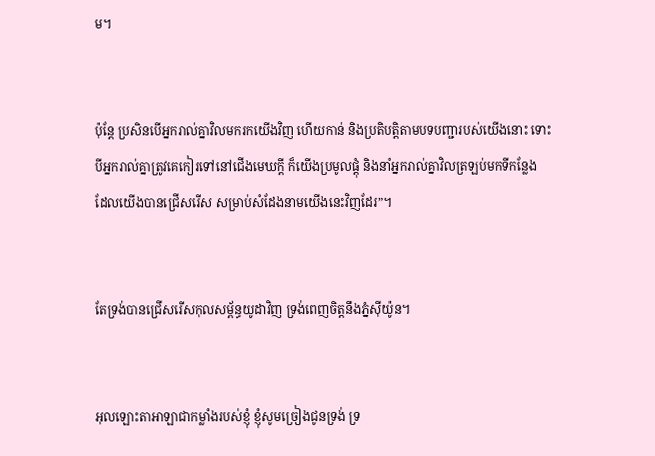ម។


ប៉ុន្តែ ប្រសិនបើអ្នករាល់គ្នាវិលមករកយើងវិញ ហើយកាន់ និងប្រតិបត្តិតាមបទ‌បញ្ជារបស់យើងនោះ ទោះបីអ្នករាល់គ្នាត្រូវគេកៀរទៅនៅជើងមេឃក្ដី ក៏យើងប្រមូលផ្ដុំ និងនាំអ្នករាល់គ្នាវិលត្រឡប់មកទីកន្លែង ដែលយើងបានជ្រើសរើស សម្រាប់សំដែងនាមយើងនេះវិញដែរ”។


តែទ្រង់បានជ្រើសរើសកុល‌សម្ព័ន្ធយូដាវិញ ទ្រង់ពេញចិត្តនឹងភ្នំស៊ីយ៉ូន។


អុលឡោះ‌តាអាឡាជាកម្លាំងរបស់ខ្ញុំ ខ្ញុំសូមច្រៀងជូនទ្រង់ ទ្រ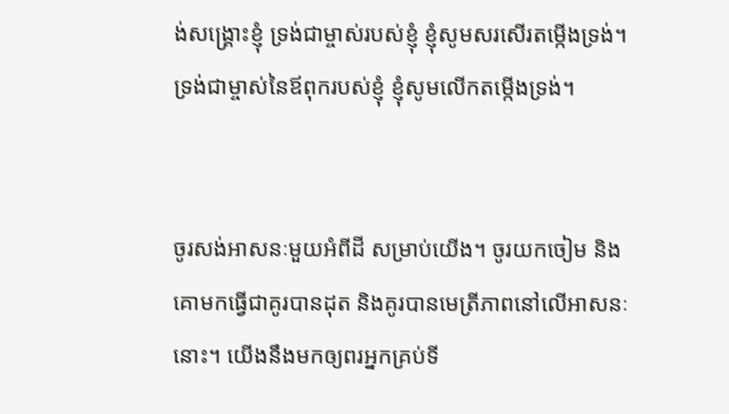ង់សង្គ្រោះខ្ញុំ ទ្រង់ជាម្ចាស់របស់ខ្ញុំ ខ្ញុំសូមសរសើរតម្កើងទ្រង់។ ទ្រង់ជាម្ចាស់នៃឪពុករបស់ខ្ញុំ ខ្ញុំសូមលើកតម្កើងទ្រង់។


ចូរសង់អាសនៈមួយអំពីដី សម្រាប់យើង។ ចូរយកចៀម និងគោមកធ្វើជាគូរបានដុត និងគូរបានមេត្រី‌ភាពនៅលើអាសនៈនោះ។ យើងនឹងមកឲ្យពរអ្នកគ្រប់ទី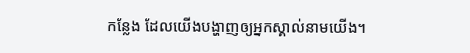កន្លែង ដែលយើងបង្ហាញឲ្យអ្នកស្គាល់នាមយើង។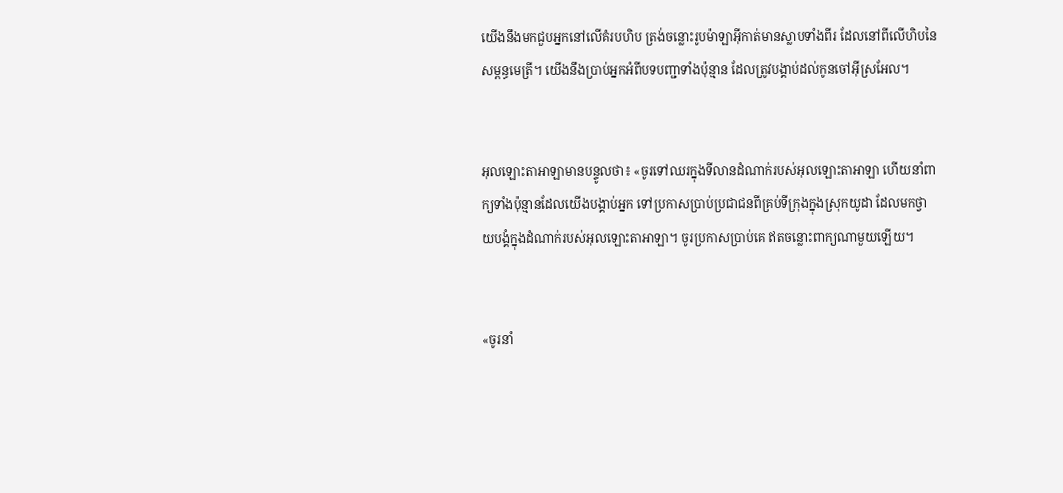យើងនឹងមកជួបអ្នកនៅលើគំរបហិប ត្រង់ចន្លោះរូបម៉ាឡា‌អ៊ីកាត់មានស្លាបទាំងពីរ ដែលនៅពីលើហិបនៃសម្ពន្ធ‌មេត្រី។ យើងនឹងប្រាប់អ្នកអំពីបទបញ្ជាទាំងប៉ុន្មាន ដែលត្រូវបង្គាប់ដល់កូនចៅអ៊ីស្រ‌អែល។


អុលឡោះ‌តាអាឡាមានបន្ទូលថា៖ «ចូរទៅឈរក្នុងទី‌លានដំណាក់របស់អុលឡោះ‌តាអាឡា ហើយនាំពាក្យទាំងប៉ុន្មានដែលយើងបង្គាប់អ្នក ទៅប្រកាសប្រាប់ប្រជា‌ជនពីគ្រប់ទីក្រុងក្នុងស្រុកយូដា ដែលមកថ្វាយ‌បង្គំក្នុងដំណាក់របស់អុលឡោះ‌តាអាឡា។ ចូរប្រកាសប្រាប់គេ ឥតចន្លោះពាក្យណាមួយឡើយ។


«ចូរនាំ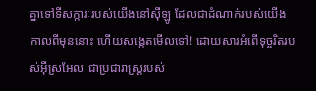គ្នាទៅទី‌សក្ការៈរបស់យើងនៅស៊ីឡូ ដែលជាដំណាក់របស់យើងកាលពីមុននោះ ហើយសង្កេតមើលទៅ! ដោយ‌សារអំពើទុច្ចរិតរបស់អ៊ីស្រ‌អែល ជាប្រជា‌រាស្ត្ររបស់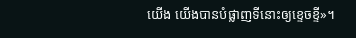យើង យើងបានបំផ្លាញទីនោះឲ្យខ្ទេច‌ខ្ទី»។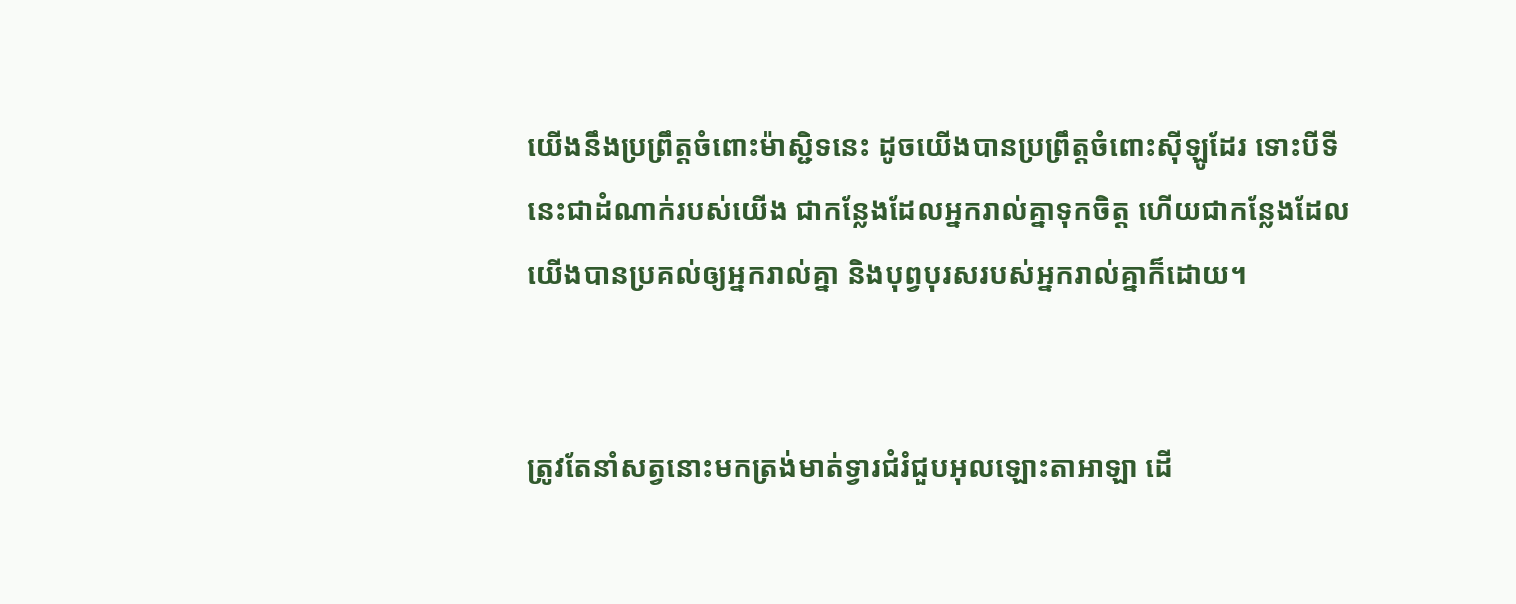យើងនឹងប្រព្រឹត្តចំពោះម៉ាស្ជិទនេះ ដូចយើងបានប្រព្រឹត្តចំពោះស៊ីឡូដែរ ទោះបីទីនេះជាដំណាក់របស់យើង ជាកន្លែងដែលអ្នករាល់គ្នាទុកចិត្ត ហើយជាកន្លែងដែលយើងបានប្រគល់ឲ្យអ្នករាល់គ្នា និងបុព្វបុរសរបស់អ្នករាល់គ្នាក៏ដោយ។


ត្រូវតែនាំសត្វនោះមកត្រង់មាត់ទ្វារជំរំជួបអុលឡោះ‌តាអាឡា ដើ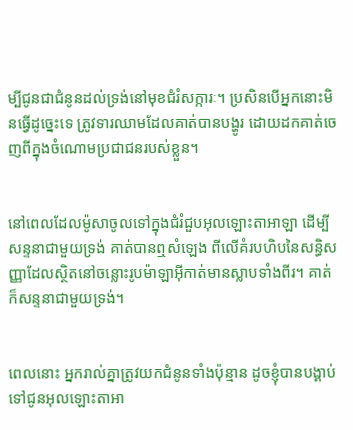ម្បីជូនជាជំនូនដល់ទ្រង់នៅមុខជំរំ‌សក្ការៈ។ ប្រសិនបើអ្នកនោះមិនធ្វើដូច្នេះទេ ត្រូវទារឈាមដែលគាត់បានបង្ហូរ ដោយដកគាត់ចេញពីក្នុងចំណោមប្រជា‌ជនរបស់ខ្លួន។


នៅពេលដែលម៉ូសាចូលទៅក្នុងជំរំជួបអុលឡោះ‌តាអាឡា ដើម្បីសន្ទនាជាមួយទ្រង់ គាត់បានឮសំឡេង ពីលើគំរបហិបនៃសន្ធិសញ្ញាដែលស្ថិតនៅចន្លោះរូបម៉ាឡា‌អ៊ីកាត់មានស្លាបទាំងពីរ។ គាត់ក៏សន្ទនាជាមួយទ្រង់។


ពេលនោះ អ្នករាល់គ្នាត្រូវយកជំនូនទាំងប៉ុន្មាន ដូចខ្ញុំបានបង្គាប់ ទៅជូនអុលឡោះ‌តាអា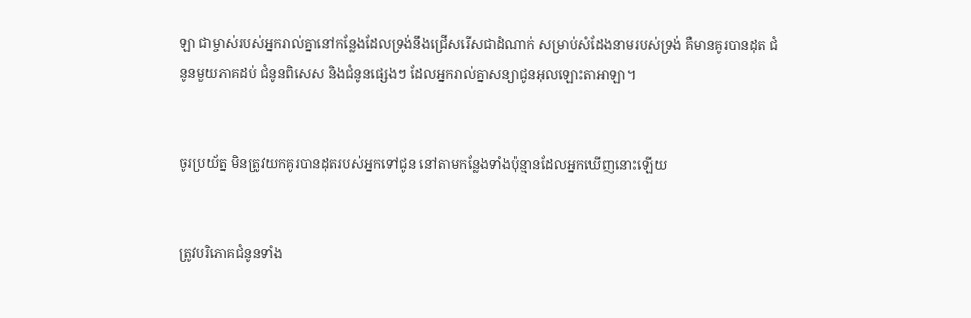ឡា ជាម្ចាស់របស់អ្នករាល់គ្នានៅកន្លែងដែលទ្រង់នឹងជ្រើសរើសជាដំណាក់ សម្រាប់សំដែងនាមរបស់ទ្រង់ គឺមានគូរបានដុត ជំនូនមួយភាគដប់ ជំនូនពិសេស និងជំនូនផ្សេងៗ ដែលអ្នករាល់គ្នាសន្យាជូនអុលឡោះ‌តាអាឡា។


ចូរប្រយ័ត្ន មិនត្រូវយកគូរបានដុតរបស់អ្នកទៅជូន នៅតាមកន្លែងទាំងប៉ុន្មានដែលអ្នកឃើញនោះឡើយ


ត្រូវបរិភោគជំនូនទាំង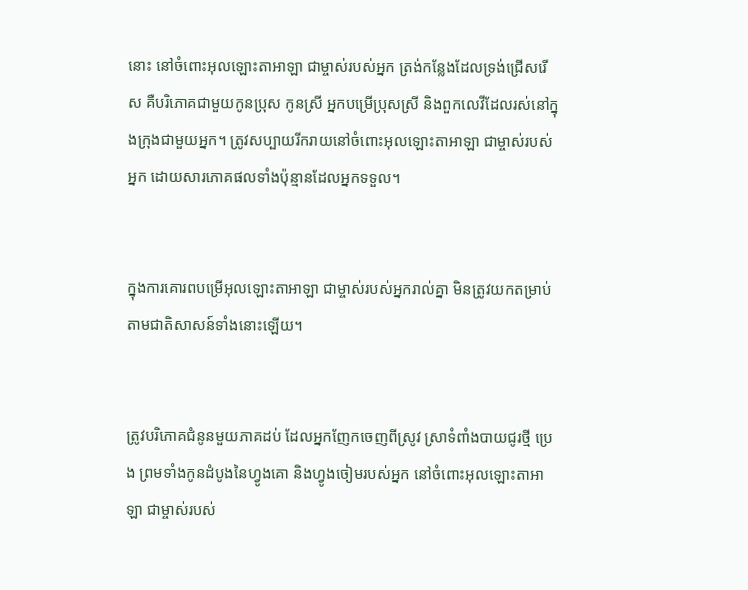នោះ នៅចំពោះអុលឡោះ‌តាអាឡា ជាម្ចាស់របស់អ្នក ត្រង់កន្លែងដែលទ្រង់ជ្រើសរើស គឺបរិភោគជាមួយកូនប្រុស កូនស្រី អ្នកបម្រើប្រុសស្រី និងពួកលេវីដែលរស់នៅក្នុងក្រុងជាមួយអ្នក។ ត្រូវសប្បាយរីករាយនៅចំពោះអុលឡោះ‌តាអាឡា ជាម្ចាស់របស់អ្នក ដោយសារភោគផលទាំងប៉ុន្មានដែលអ្នកទទួល។


ក្នុងការគោរពបម្រើអុលឡោះ‌តាអាឡា ជាម្ចាស់របស់អ្នករាល់គ្នា មិនត្រូវយកតម្រាប់តាមជាតិសាសន៍ទាំងនោះឡើយ។


ត្រូវបរិភោគជំនូនមួយភាគដប់ ដែលអ្នកញែកចេញពីស្រូវ ស្រាទំពាំងបាយជូរថ្មី ប្រេង ព្រមទាំងកូនដំបូងនៃហ្វូងគោ និងហ្វូងចៀមរបស់អ្នក នៅចំពោះអុលឡោះ‌តាអាឡា ជាម្ចាស់របស់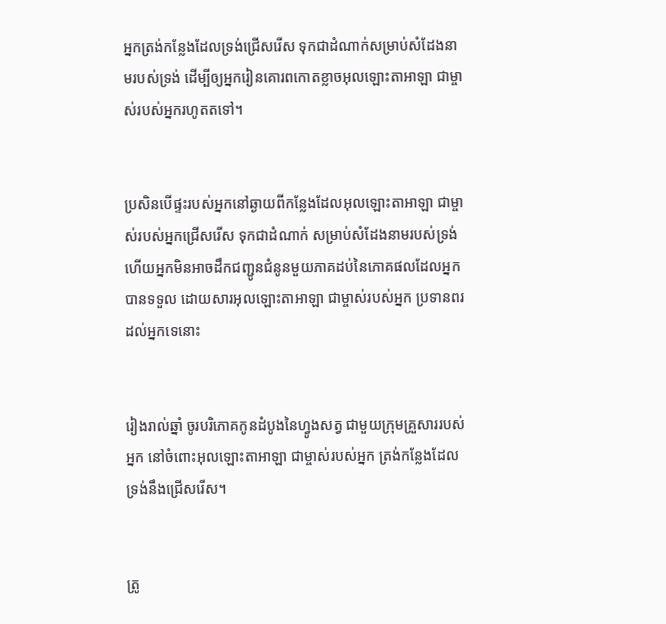អ្នកត្រង់កន្លែងដែលទ្រង់ជ្រើសរើស ទុកជាដំណាក់សម្រាប់សំដែងនាមរបស់ទ្រង់ ដើម្បីឲ្យអ្នករៀនគោរពកោតខ្លាចអុលឡោះ‌តាអាឡា ជាម្ចាស់របស់អ្នករហូតតទៅ។


ប្រសិនបើផ្ទះរបស់អ្នកនៅឆ្ងាយពីកន្លែងដែលអុលឡោះ‌តាអាឡា ជាម្ចាស់របស់អ្នកជ្រើសរើស ទុកជាដំណាក់ សម្រាប់សំដែងនាមរបស់ទ្រង់ ហើយអ្នកមិនអាចដឹកជញ្ជូនជំនូនមួយភាគដប់នៃភោគផលដែលអ្នកបានទទួល ដោយសារអុលឡោះ‌តាអាឡា ជាម្ចាស់របស់អ្នក ប្រទានពរដល់អ្នកទេនោះ


រៀងរាល់ឆ្នាំ ចូរបរិភោគកូនដំបូងនៃហ្វូងសត្វ ជាមួយក្រុមគ្រួសាររបស់អ្នក នៅចំពោះអុលឡោះ‌តាអាឡា ជាម្ចាស់របស់អ្នក ត្រង់កន្លែងដែលទ្រង់នឹងជ្រើសរើស។


ត្រូ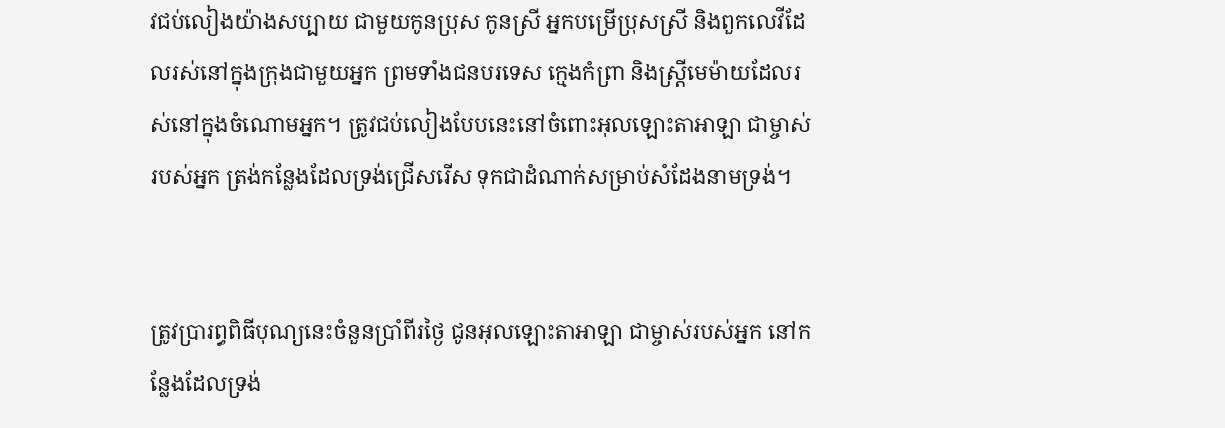វជប់លៀងយ៉ាងសប្បាយ ជាមួយកូនប្រុស កូនស្រី អ្នកបម្រើប្រុសស្រី និងពួកលេវីដែលរស់នៅក្នុងក្រុងជាមួយអ្នក ព្រមទាំងជនបរទេស ក្មេងកំព្រា និងស្ត្រីមេម៉ាយដែលរស់នៅក្នុងចំណោមអ្នក។ ត្រូវជប់លៀងបែបនេះនៅចំពោះអុលឡោះ‌តាអាឡា ជាម្ចាស់របស់អ្នក ត្រង់កន្លែងដែលទ្រង់ជ្រើសរើស ទុកជាដំណាក់សម្រាប់សំដែងនាមទ្រង់។


ត្រូវប្រារព្ធពិធីបុណ្យនេះចំនួនប្រាំពីរថ្ងៃ ជូនអុលឡោះ‌តាអាឡា ជាម្ចាស់របស់អ្នក នៅកន្លែងដែលទ្រង់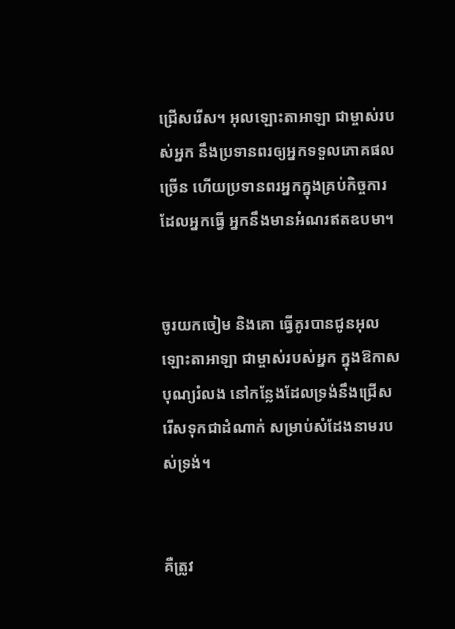ជ្រើសរើស។ អុលឡោះ‌តាអាឡា ជាម្ចាស់របស់អ្នក នឹងប្រទានពរឲ្យអ្នកទទួលភោគផលច្រើន ហើយប្រទានពរអ្នកក្នុងគ្រប់កិច្ចការដែលអ្នកធ្វើ អ្នកនឹងមានអំណរឥតឧបមា។


ចូរយកចៀម និងគោ ធ្វើគូរបានជូនអុលឡោះ‌តាអាឡា ជាម្ចាស់របស់អ្នក ក្នុងឱកាសបុណ្យរំលង នៅកន្លែងដែលទ្រង់នឹងជ្រើសរើសទុកជាដំណាក់ សម្រាប់សំដែងនាមរបស់ទ្រង់។


គឺត្រូវ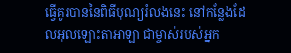ធ្វើគូរបាននៃពិធីបុណ្យរំលងនេះ នៅកន្លែងដែលអុលឡោះ‌តាអាឡា ជាម្ចាស់របស់អ្នក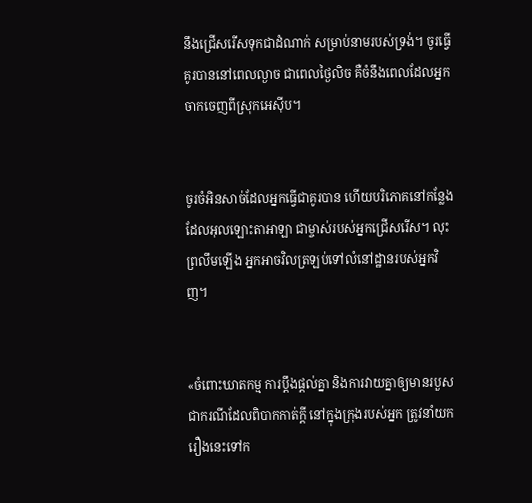នឹងជ្រើសរើសទុកជាដំណាក់ សម្រាប់នាមរបស់ទ្រង់។ ចូរធ្វើគូរបាននៅពេលល្ងាច ជាពេលថ្ងៃលិច គឺចំនឹងពេលដែលអ្នកចាកចេញពីស្រុកអេស៊ីប។


ចូរចំអិនសាច់ដែលអ្នកធ្វើជាគូរបាន ហើយបរិភោគនៅកន្លែងដែលអុលឡោះ‌តាអាឡា ជាម្ចាស់របស់អ្នកជ្រើសរើស។ លុះព្រលឹមឡើង អ្នកអាចវិលត្រឡប់ទៅលំនៅដ្ឋានរបស់អ្នកវិញ។


«ចំពោះឃាត‌កម្ម ការប្តឹងផ្តល់គ្នា និងការវាយគ្នាឲ្យមានរបួស ជាករណីដែលពិបាកកាត់ក្តី នៅក្នុងក្រុងរបស់អ្នក ត្រូវនាំយករឿងនេះទៅក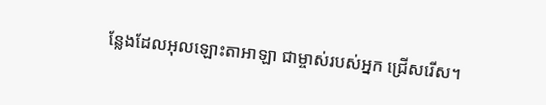ន្លែងដែលអុលឡោះ‌តាអាឡា ជាម្ចាស់របស់អ្នក ជ្រើសរើស។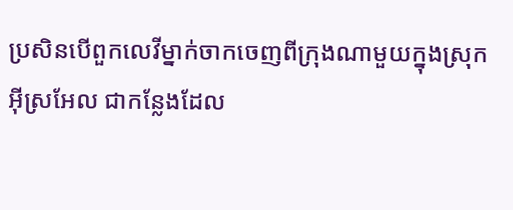ប្រសិនបើពួកលេវីម្នាក់ចាកចេញពីក្រុងណាមួយក្នុងស្រុកអ៊ីស្រ‌អែល ជាកន្លែងដែល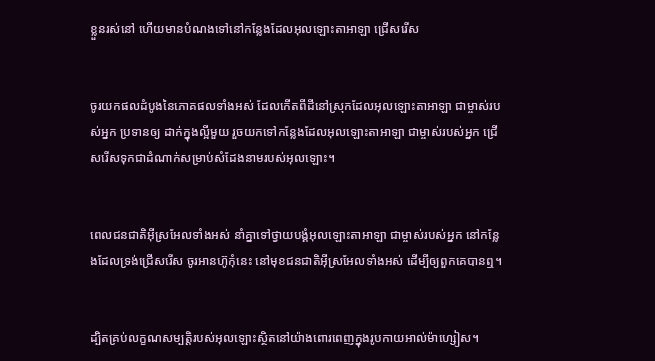ខ្លួនរស់នៅ ហើយមានបំណងទៅនៅកន្លែងដែលអុលឡោះ‌តាអាឡា ជ្រើសរើស


ចូរយកផលដំបូងនៃភោគផលទាំងអស់ ដែលកើតពីដីនៅស្រុកដែលអុលឡោះ‌តាអាឡា ជាម្ចាស់របស់អ្នក ប្រទានឲ្យ ដាក់ក្នុងល្អីមួយ រួចយកទៅកន្លែងដែលអុលឡោះ‌តាអាឡា ជាម្ចាស់របស់អ្នក ជ្រើសរើសទុកជាដំណាក់សម្រាប់សំដែងនាមរបស់អុលឡោះ។


ពេលជន‌ជាតិអ៊ីស្រ‌អែលទាំងអស់ នាំគ្នាទៅថ្វាយ‌បង្គំអុលឡោះ‌តាអាឡា ជាម្ចាស់របស់អ្នក នៅកន្លែងដែលទ្រង់ជ្រើសរើស ចូរអានហ៊ូកុំនេះ នៅមុខជន‌ជាតិអ៊ីស្រ‌អែលទាំងអស់ ដើម្បីឲ្យពួកគេបានឮ។


ដ្បិតគ្រប់លក្ខណ‌សម្បត្តិរបស់អុលឡោះស្ថិតនៅយ៉ាងពោរ‌ពេញក្នុងរូបកាយអាល់ម៉ា‌ហ្សៀស។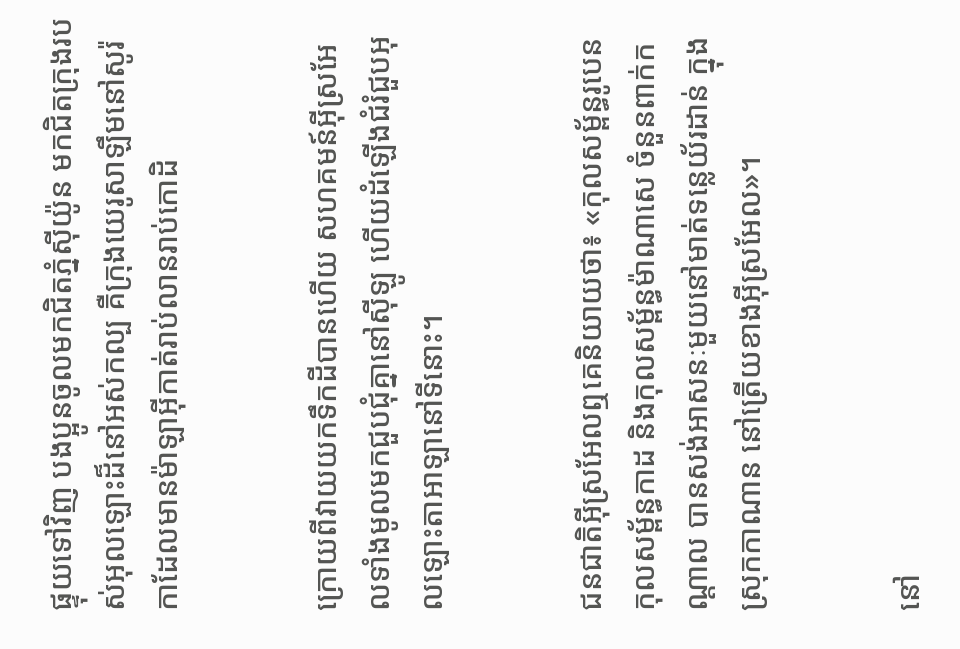ផ្ទុយទៅវិញ បងប្អូនចូលមកជិតភ្នំស៊ីយ៉ូន មកជិតក្រុងរបស់អុលឡោះដ៏នៅអស់‌កល្ប គឺក្រុងយេរូ‌សាឡឹមនៅសូរ៉កាដែលមានម៉ាឡា‌អ៊ីកាត់រាប់លានរាប់កោដិ


ក្រោយពីវាយយកទឹកដីបានហើយ សហគមន៍អ៊ីស្រ‌អែលទាំងមូលមកជួបជុំគ្នានៅស៊ីឡូ ហើយដំឡើងជំរំជួបអុលឡោះ‌តាអាឡានៅទីនោះ។


ជន‌ជាតិអ៊ីស្រ‌អែលឮគេនិយាយថា៖ «កុល‌សម្ព័ន្ធរូបេន កុល‌សម្ព័ន្ធកាដ និងកុល‌សម្ព័ន្ធម៉ាណាសេ ចំនួនពាក់កណ្តាល បានសង់អាសនៈមួយនៅមាត់ទន្លេយ័រដាន់ ក្នុងស្រុកកាណាន នៅត្រើយខាងអ៊ីស្រ‌អែល»។


នៅ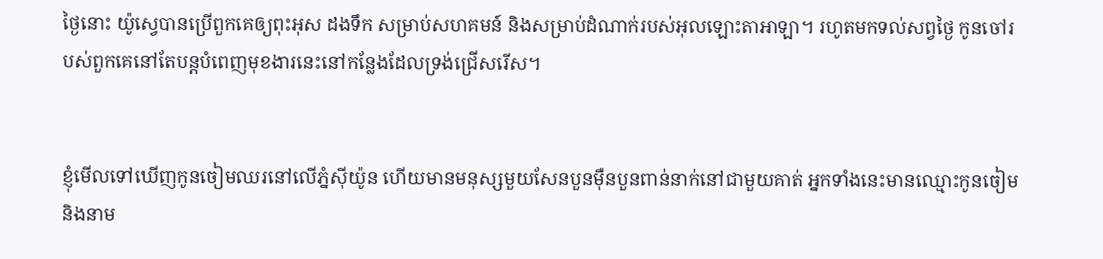ថ្ងៃនោះ យ៉ូស្វេបានប្រើពួកគេឲ្យពុះអុស ដងទឹក សម្រាប់សហគមន៍ និងសម្រាប់ដំណាក់របស់អុលឡោះ‌តាអាឡា។ រហូតមកទល់សព្វថ្ងៃ កូនចៅរបស់ពួកគេនៅតែបន្តបំពេញមុខ‌ងារនេះនៅកន្លែងដែលទ្រង់ជ្រើសរើស។


ខ្ញុំមើលទៅឃើញកូនចៀមឈរនៅលើភ្នំស៊ីយ៉ូន ហើយមានមនុស្សមួយសែនបួនម៉ឺនបួនពាន់នាក់នៅជាមួយគាត់ អ្នកទាំងនេះមានឈ្មោះកូនចៀម និងនាម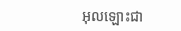អុលឡោះ‌ជា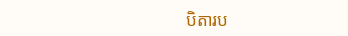បិតារប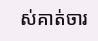ស់គាត់ចារ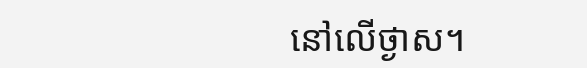នៅលើថ្ងាស។